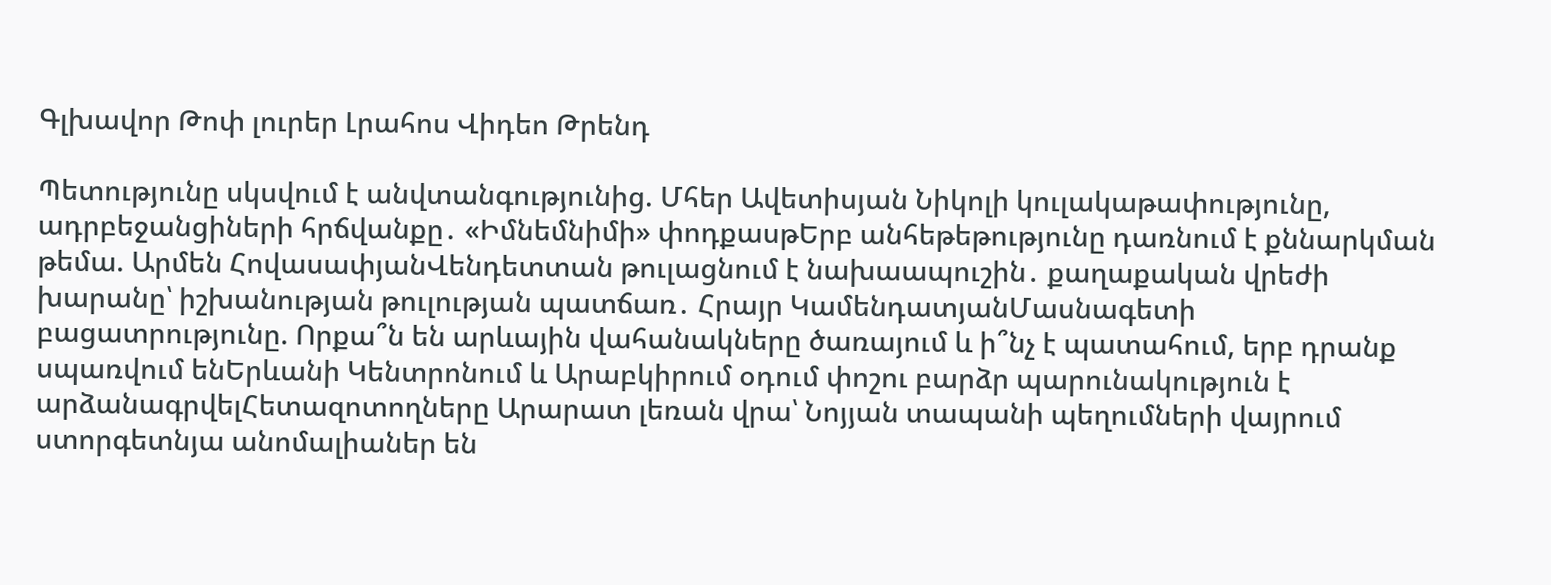Գլխավոր Թոփ լուրեր Լրահոս Վիդեո Թրենդ

Պետությունը սկսվում է անվտանգությունից. Մհեր Ավետիսյան Նիկոլի կուլակաթափությունը, ադրբեջանցիների հրճվանքը․ «Իմնեմնիմի» փոդքասթԵրբ անհեթեթությունը դառնում է քննարկման թեմա. Արմեն ՀովասափյանՎենդետտան թուլացնում է նախաապուշին․ քաղաքական վրեժի խարանը՝ իշխանության թուլության պատճառ․ Հրայր ԿամենդատյանՄասնագետի բացատրությունը. Որքա՞ն են արևային վահանակները ծառայում և ի՞նչ է պատահում, երբ դրանք սպառվում ենԵրևանի Կենտրոնում և Արաբկիրում օդում փոշու բարձր պարունակություն է արձանագրվելՀետազոտողները Արարատ լեռան վրա՝ Նոյյան տապանի պեղումների վայրում ստորգետնյա անոմալիաներ են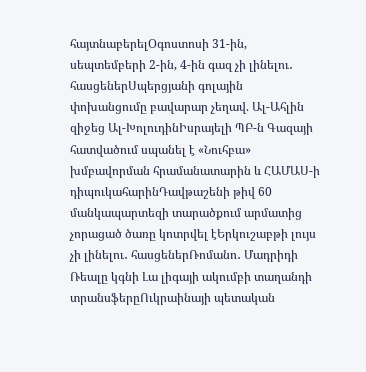հայտնաբերելՕգոստոսի 31-ին, սեպտեմբերի 2-ին, 4-ին գազ չի լինելու․ հասցեներՍպերցյանի գոլային փոխանցումը բավարար չեղավ. Ալ-Ահլին զիջեց Ալ-ԽոլուդինԻսրայելի ՊԲ-ն Գազայի հատվածում սպանել է «Նուհբա» խմբավորման հրամանատարին և ՀԱՄԱՍ-ի դիպուկահարինԴավթաշենի թիվ 60 մանկապարտեզի տարածքում արմատից չորացած ծառը կոտրվել էԵրկուշաբթի լույս չի լինելու․ հասցեներՌոմանո․ Մադրիդի Ռեալը կգնի Լա լիգայի ակումբի տաղանդի տրանսֆերըՈւկրաինայի պետական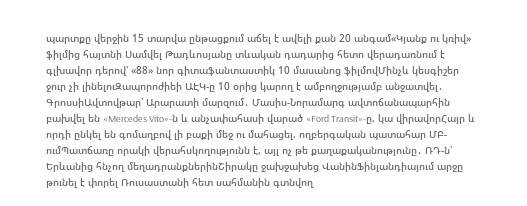պարտքը վերջին 15 տարվա ընթացքում աճել է ավելի քան 20 անգամ«Կյանք ու կռիվ» ֆիլմից հայտնի Սամվել Թադևոսյանը տևական դադարից հետո վերադառնում է գլխավոր դերով՝ «88» նոր գիտաֆանտաստիկ 10 մասանոց ֆիլմովՄինչև կեսգիշեր ջուր չի լինելուԶապորոժիեի ԱԷԿ-ը 10 օրից կարող է ամբողջությամբ անջատվել․ ԳրոսսիԱվտովթար՝ Արարատի մարզում․ Մասիս-Նորամարգ ավտոճանապարհին բախվել են «Mercedes Vito»-ն և անչափահասի վարած «Ford Transit»-ը. կա վիրավորՀայր և որդի ընկել են գոմաղբով լի բաքի մեջ ու մահացել. ողբերգական պատահար ՄԲ-ումՊատճառը որակի վերահսկողությունն է, այլ ոչ թե քաղաքականությունը․ ՌԴ-ն՝ Երևանից հնչող մեղադրանքներինՇիրակը ջախջախեց ՎանինՖինլանդիայում արջը թունել է փորել Ռուսաստանի հետ սահմանին գտնվող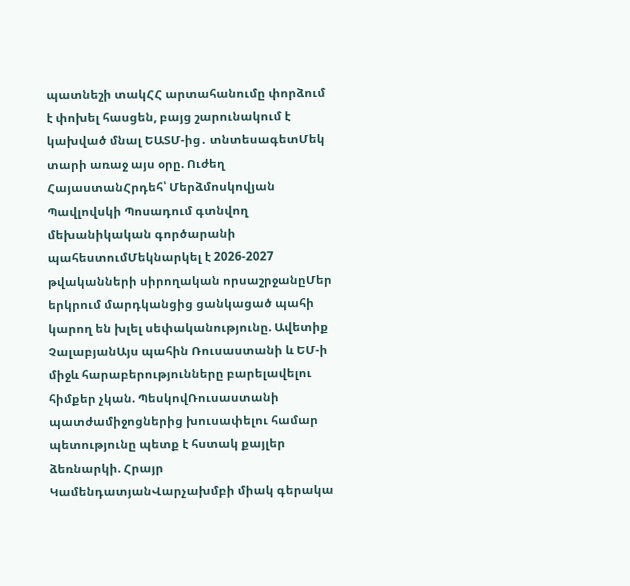պատնեշի տակՀՀ արտահանումը փորձում է փոխել հասցեն, բայց շարունակում է կախված մնալ ԵԱՏՄ-ից․ տնտեսագետՄեկ տարի առաջ այս օրը. Ուժեղ ՀայաստանՀրդեհ՝ Մերձմոսկովյան Պավլովսկի Պոսադում գտնվող մեխանիկական գործարանի պահեստումՄեկնարկել է 2026-2027 թվականների սիրողական որսաշրջանըՄեր երկրում մարդկանցից ցանկացած պահի կարող են խլել սեփականությունը. Ավետիք ՉալաբյանԱյս պահին Ռուսաստանի և ԵՄ-ի միջև հարաբերությունները բարելավելու հիմքեր չկան. ՊեսկովՌուսաստանի պատժամիջոցներից խուսափելու համար պետությունը պետք է հստակ քայլեր ձեռնարկի. Հրայր ԿամենդատյանՎարչախմբի միակ գերակա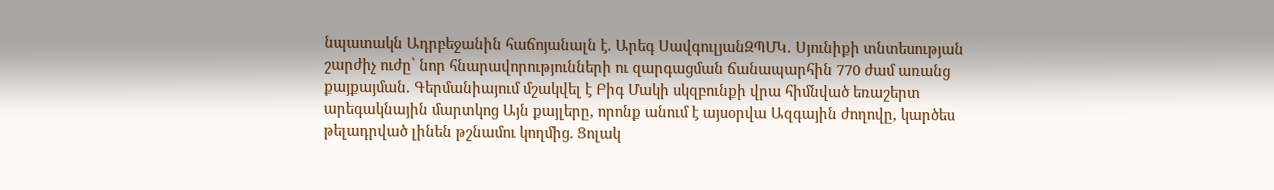նպատակն Ադրբեջանին հաճոյանալն է. Արեգ ՍավգուլյանԶՊՄԿ․ Սյունիքի տնտեսության շարժիչ ուժը՝ նոր հնարավորությունների ու զարգացման ճանապարհին 770 ժամ առանց քայքայման. Գերմանիայում մշակվել է Բիգ Մակի սկզբունքի վրա հիմնված եռաշերտ արեգակնային մարտկոց Այն քայլերը, որոնք անում է այսօրվա Ազգային ժողովը, կարծես թելադրված լինեն թշնամու կողմից. Ցոլակ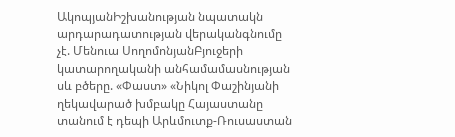ԱկոպյանԻշխանության նպատակն արդարադատության վերականգնումը չէ. Մենուա ՍողոմոնյանԲյուջերի կատարողականի անհամամասնության սև բծերը. «Փաստ» «Նիկոլ Փաշինյանի ղեկավարած խմբակը Հայաստանը տանում է դեպի Արևմուտք-Ռուսաստան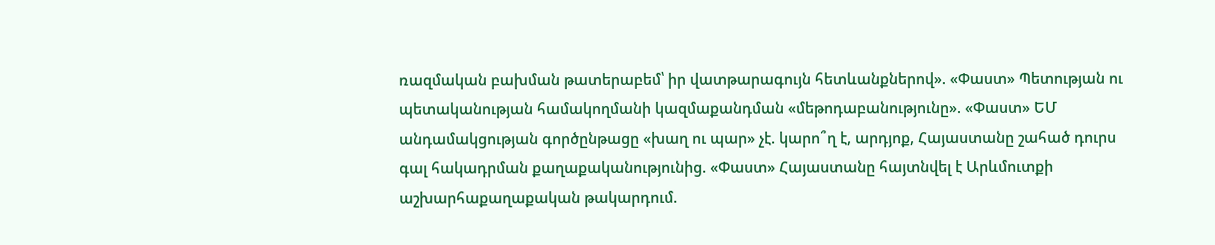ռազմական բախման թատերաբեմ՝ իր վատթարագույն հետևանքներով». «Փաստ» Պետության ու պետականության համակողմանի կազմաքանդման «մեթոդաբանությունը». «Փաստ» ԵՄ անդամակցության գործընթացը «խաղ ու պար» չէ. կարո՞ղ է, արդյոք, Հայաստանը շահած դուրս գալ հակադրման քաղաքականությունից. «Փաստ» Հայաստանը հայտնվել է Արևմուտքի աշխարհաքաղաքական թակարդում.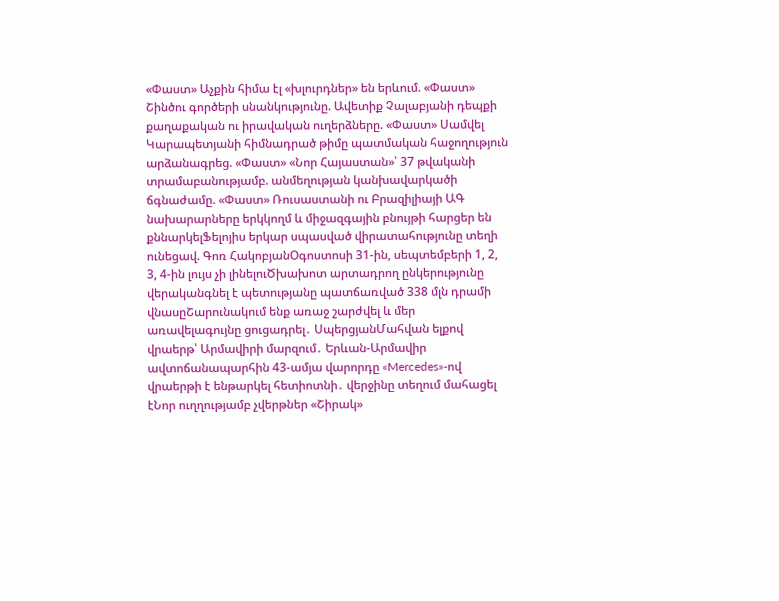«Փաստ» Աչքին հիմա էլ «խլուրդներ» են երևում. «Փաստ» Շինծու գործերի սնանկությունը. Ավետիք Չալաբյանի դեպքի քաղաքական ու իրավական ուղերձները. «Փաստ» Սամվել Կարապետյանի հիմնադրած թիմը պատմական հաջողություն արձանագրեց. «Փաստ» «Նոր Հայաստան»՝ 37 թվականի տրամաբանությամբ. անմեղության կանխավարկածի ճգնաժամը. «Փաստ» Ռուսաստանի ու Բրազիլիայի ԱԳ նախարարները երկկողմ և միջազգային բնույթի հարցեր են քննարկելՖելոյիս երկար սպասված վիրատահությունը տեղի ունեցավ. Գոռ ՀակոբյանՕգոստոսի 31-ին, սեպտեմբերի 1, 2, 3, 4-ին լույս չի լինելուԾխախոտ արտադրող ընկերությունը վերականգնել է պետությանը պատճառված 338 մլն դրամի վնասըՇարունակում ենք առաջ շարժվել և մեր առավելագույնը ցուցադրել․ ՍպերցյանՄահվան ելքով վրաերթ՝ Արմավիրի մարզում․ Երևան-Արմավիր ավտոճանապարհին 43-ամյա վարորդը «Mercedes»-ով վրաերթի է ենթարկել հետիոտնի․ վերջինը տեղում մահացել էՆոր ուղղությամբ չվերթներ «Շիրակ»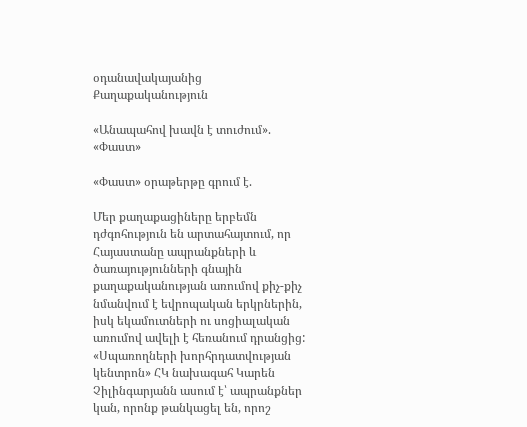օդանավակայանից
Քաղաքականություն

«Անապահով խավն է տուժում». «Փաստ»

«Փաստ» օրաթերթը գրում է.

Մեր քաղաքացիները երբեմն դժգոհություն են արտահայտում, որ Հայաստանը ապրանքների և ծառայությունների գնային քաղաքականության առումով քիչ-քիչ նմանվում է եվրոպական երկրներին, իսկ եկամուտների ու սոցիալական առումով ավելի է հեռանում դրանցից: «Սպառողների խորհրդատվության կենտրոն» ՀԿ նախագահ Կարեն Չիլինգարյանն ասում է՝ ապրանքներ կան, որոնք թանկացել են, որոշ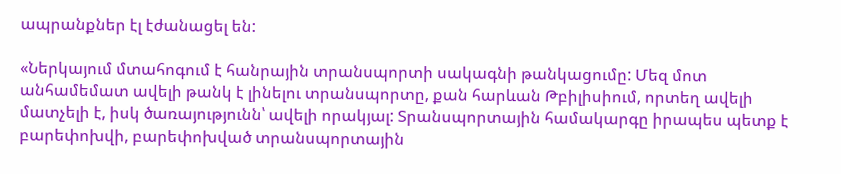ապրանքներ էլ էժանացել են:

«Ներկայում մտահոգում է հանրային տրանսպորտի սակագնի թանկացումը: Մեզ մոտ անհամեմատ ավելի թանկ է լինելու տրանսպորտը, քան հարևան Թբիլիսիում, որտեղ ավելի մատչելի է, իսկ ծառայությունն՝ ավելի որակյալ: Տրանսպորտային համակարգը իրապես պետք է բարեփոխվի, բարեփոխված տրանսպորտային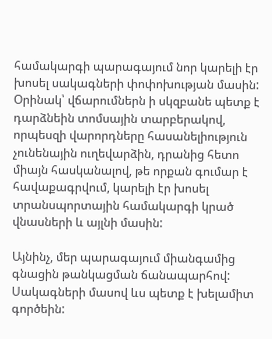համակարգի պարագայում նոր կարելի էր խոսել սակագների փոփոխության մասին: Օրինակ՝ վճարումներն ի սկզբանե պետք է դարձնեին տոմսային տարբերակով, որպեսզի վարորդները հասանելիություն չունենային ուղեվարձին, դրանից հետո միայն հասկանալով, թե որքան գումար է հավաքագրվում, կարելի էր խոսել տրանսպորտային համակարգի կրած վնասների և այլնի մասին:

Այնինչ, մեր պարագայում միանգամից գնացին թանկացման ճանապարհով: Սակագների մասով ևս պետք է խելամիտ գործեին: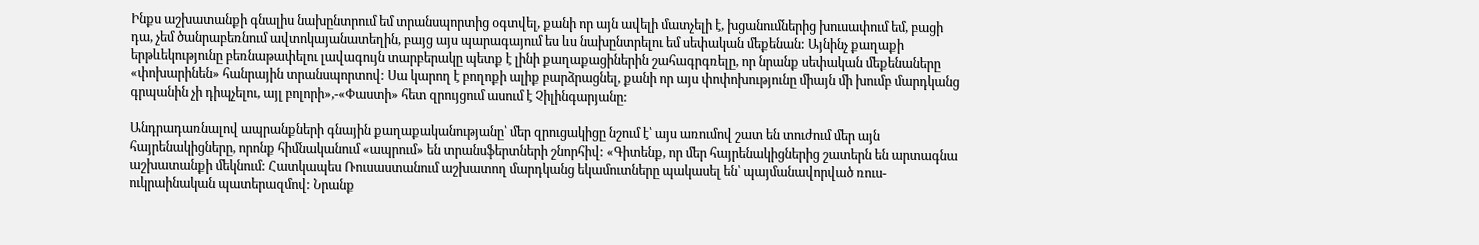Ինքս աշխատանքի գնալիս նախընտրում եմ տրանսպորտից օգտվել, քանի որ այն ավելի մատչելի է, խցանումներից խուսափում եմ, բացի դա, չեմ ծանրաբեռնում ավտոկայանատեղին, բայց այս պարագայում ես ևս նախընտրելու եմ սեփական մեքենան: Այնինչ քաղաքի երթևեկությունը բեռնաթափելու լավագույն տարբերակը պետք է լինի քաղաքացիներին շահագրգռելը, որ նրանք սեփական մեքենաները «փոխարինեն» հանրային տրանսպորտով: Սա կարող է բողոքի ալիք բարձրացնել, քանի որ այս փոփոխությունը միայն մի խումբ մարդկանց գրպանին չի դիպչելու, այլ բոլորի»,-«Փաստի» հետ զրույցում ասում է Չիլինգարյանը:

Անդրադառնալով ապրանքների գնային քաղաքականությանը՝ մեր զրուցակիցը նշում է՝ այս առումով շատ են տուժում մեր այն հայրենակիցները, որոնք հիմնականում «ապրում» են տրանսֆերտների շնորհիվ: «Գիտենք, որ մեր հայրենակիցներից շատերն են արտագնա աշխատանքի մեկնում: Հատկապես Ռուսաստանում աշխատող մարդկանց եկամուտները պակասել են՝ պայմանավորված ռուս-ուկրաինական պատերազմով: Նրանք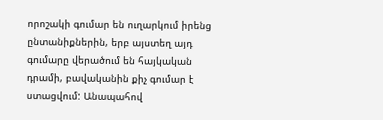որոշակի գումար են ուղարկում իրենց ընտանիքներին, երբ այստեղ այդ գումարը վերածում են հայկական դրամի, բավականին քիչ գումար է ստացվում: Անապահով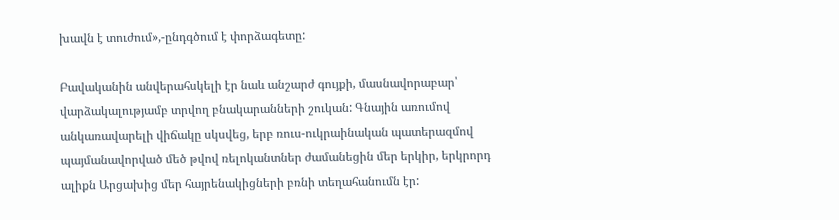խավն է տուժում»,-ընդգծում է փորձագետը:

Բավականին անվերահսկելի էր նաև անշարժ գույքի, մասնավորաբար՝ վարձակալությամբ տրվող բնակարանների շուկան: Գնային առումով անկառավարելի վիճակը սկսվեց, երբ ռուս-ուկրաինական պատերազմով պայմանավորված մեծ թվով ռելոկանտներ ժամանեցին մեր երկիր, երկրորդ ալիքն Արցախից մեր հայրենակիցների բռնի տեղահանումն էր: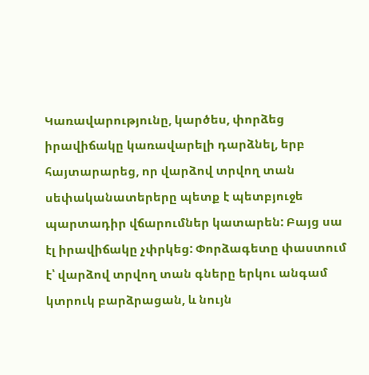Կառավարությունը, կարծես, փորձեց իրավիճակը կառավարելի դարձնել, երբ հայտարարեց, որ վարձով տրվող տան սեփականատերերը պետք է պետբյուջե պարտադիր վճարումներ կատարեն: Բայց սա էլ իրավիճակը չփրկեց: Փորձագետը փաստում է՝ վարձով տրվող տան գները երկու անգամ կտրուկ բարձրացան, և նույն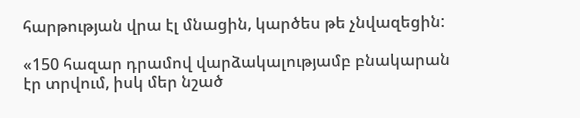հարթության վրա էլ մնացին, կարծես թե չնվազեցին:

«150 հազար դրամով վարձակալությամբ բնակարան էր տրվում, իսկ մեր նշած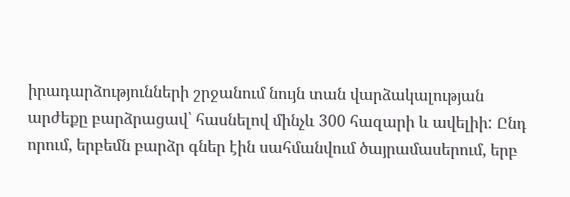իրադարձությունների շրջանում նույն տան վարձակալության արժեքը բարձրացավ՝ հասնելով մինչև 300 հազարի և ավելիի: Ընդ որում, երբեմն բարձր գներ էին սահմանվում ծայրամասերում, երբ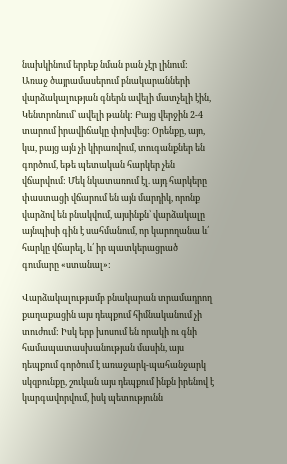նախկինում երբեք նման բան չէր լինում: Առաջ ծայրամասերում բնակարանների վարձակալության գներն ավելի մատչելի էին, Կենտրոնում՝ ավելի թանկ: Բայց վերջին 2-4 տարում իրավիճակը փոխվեց: Օրենքը, այո, կա, բայց այն չի կիրառվում, տուգանքներ են գործում, եթե պետական հարկեր չեն վճարվում: Մեկ նկատառում էլ. այդ հարկերը փաստացի վճարում են այն մարդիկ, որոնք վարձով են բնակվում, այսինքն՝ վարձակալը այնպիսի գին է սահմանում, որ կարողանա և՛ հարկը վճարել, և՛ իր պատկերացրած գումարը «ստանալ»:

Վարձակալությամբ բնակարան տրամադրող քաղաքացին այս դեպքում հիմնականում չի տուժում: Իսկ երբ խոսում են որակի ու գնի համապատասխանության մասին, այս դեպքում գործում է առաջարկ-պահանջարկ սկզբունքը, շուկան այս դեպքում ինքն իրենով է կարգավորվում, իսկ պետությունն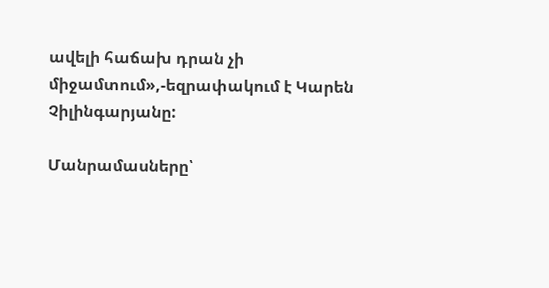ավելի հաճախ դրան չի միջամտում»,-եզրափակում է Կարեն Չիլինգարյանը:

Մանրամասները՝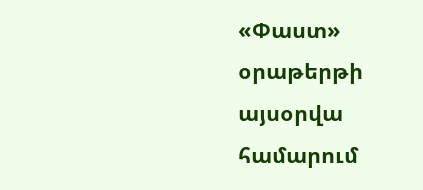«Փաստ» օրաթերթի այսօրվա համարում